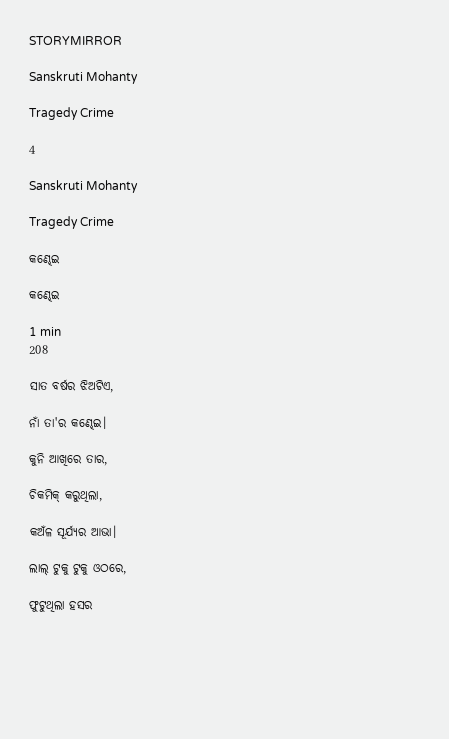STORYMIRROR

Sanskruti Mohanty

Tragedy Crime

4

Sanskruti Mohanty

Tragedy Crime

କଣ୍ଢେଇ

କଣ୍ଢେଇ

1 min
208

ସାତ ବର୍ଷର ଝିଅଟିଏ,

ନାଁ ତା'ର କଣ୍ଢେଇ।

କୁନି ଆଖିରେ ତାର,

ଚିକମିକ୍ କରୁଥିଲା,

କଅଁଳ ସୂର୍ଯ୍ୟର ଆଭା।

ଲାଲ୍ ଟୁକୁ ଟୁକୁ ଓଠରେ,

ଫୁଟୁଥିଲା ହସର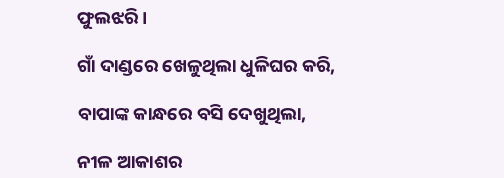ଫୁଲଝରି।

ଗାଁ ଦାଣ୍ଡରେ ଖେଳୁଥିଲା ଧୁଳିଘର କରି,

ବାପାଙ୍କ କାନ୍ଧରେ ବସି ଦେଖୁଥିଲା,

ନୀଳ ଆକାଶର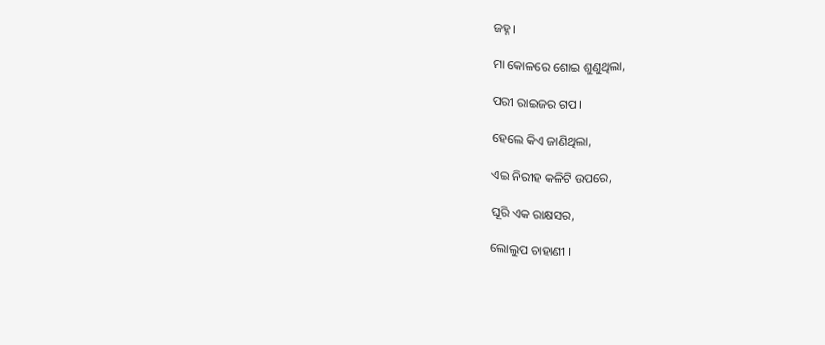ଜହ୍ନ।

ମା କୋଳରେ ଶୋଇ ଶୁଣୁଥିଲା,

ପରୀ ରାଇଜର ଗପ।

ହେଲେ କିଏ ଜାଣିଥିଲା,

ଏଇ ନିରୀହ କଳିଟି ଉପରେ,

ଘୂରି ଏକ ରାକ୍ଷସର,

ଲୋଲୁପ ଚାହାଣୀ ।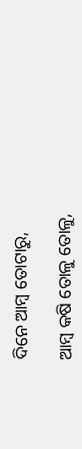ଦିନେ ଆମ୍ବ ତୋଟାରୁ,

ଆମ୍ବ କଷି ତୋଳୁ ତୋଳୁ,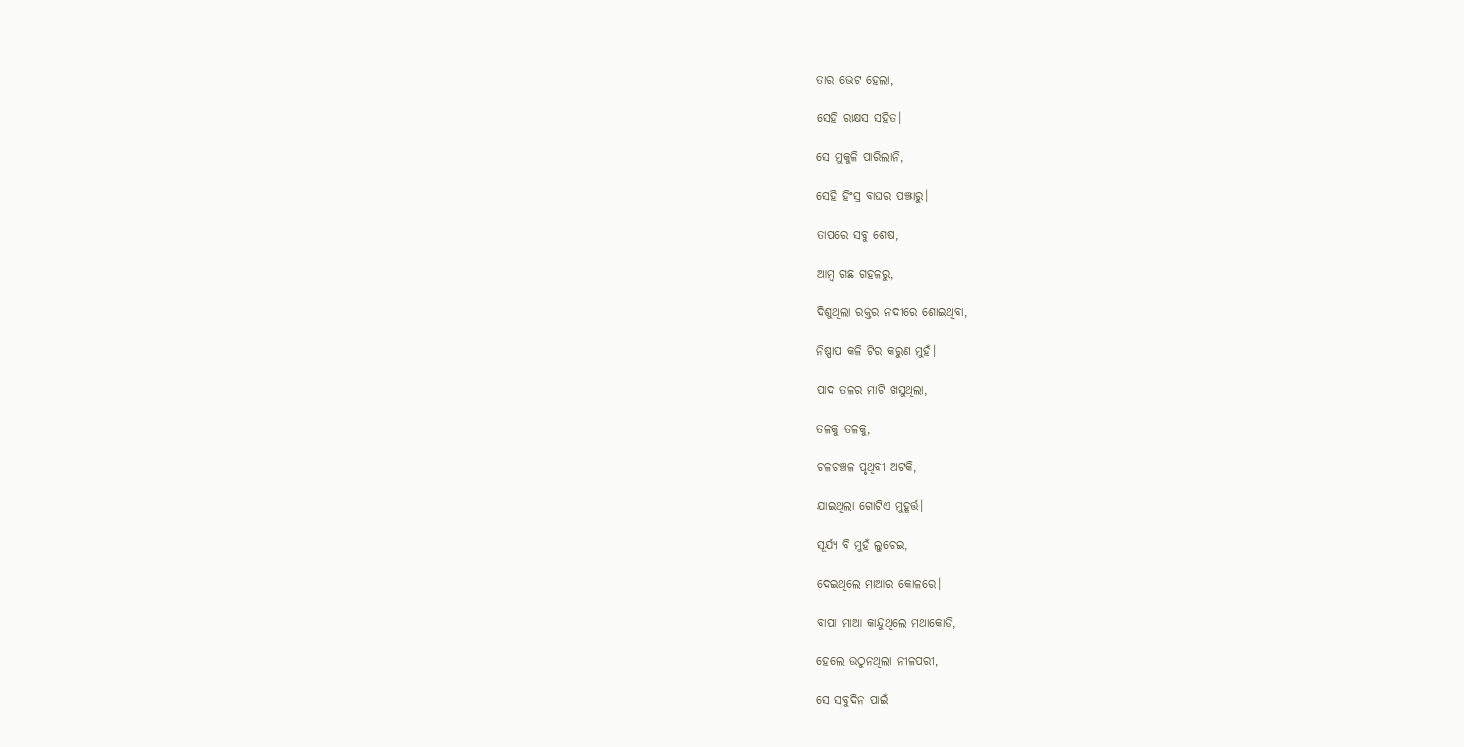ତାର ଭେଟ ହେଲା,

ସେହି ରାକ୍ଷସ ସହିତ।

ସେ ମୁକୁଳି ପାରିଲାନି,

ସେହି ହିଂସ୍ର ବାଘର ପଞ୍ଝାରୁ।

ତାପରେ ସବୁ ଶେଷ,

ଆମ୍ବ ଗଛ ଗହଳରୁ,

ଦିଶୁଥିଲା ରକ୍ତର ନଦୀରେ ଶୋଇଥିବା,

ନିଷ୍ପାପ କଳି ଟିର କରୁଣ ମୁହଁ।

ପାଦ ତଳର ମାଟି ଖସୁଥିଲା,

ତଳକୁ ତଳକୁ,

ଚଳଚଞ୍ଚଳ ପୃଥିବୀ ଅଟକି,

ଯାଇଥିଲା ଗୋଟିଏ ମୁହୂର୍ତ୍ତ।

ସୂର୍ଯ୍ୟ ବି ମୁହଁ ଲୁଚେଇ,

ଦେଇଥିଲେ ମାଆର କୋଳରେ।

ବାପା ମାଆ କାନ୍ଦୁଥିଲେ ମଥାକୋଡି,

ହେଲେ ଉଠୁନଥିଲା ନୀଳପରୀ,

ସେ ସବୁଦିନ ପାଇଁ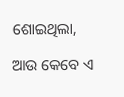ଶୋଇଥିଲା,

ଆଉ କେବେ ଏ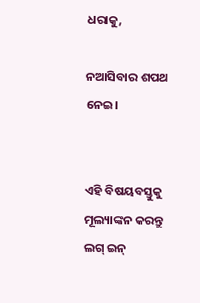ଧରାକୁ,

ନଆସିବାର ଶପଥ ନେଇ।


ଏହି ବିଷୟବସ୍ତୁକୁ ମୂଲ୍ୟାଙ୍କନ କରନ୍ତୁ
ଲଗ୍ ଇନ୍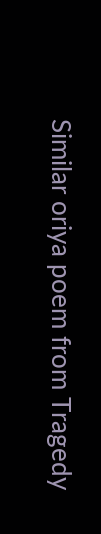Similar oriya poem from Tragedy